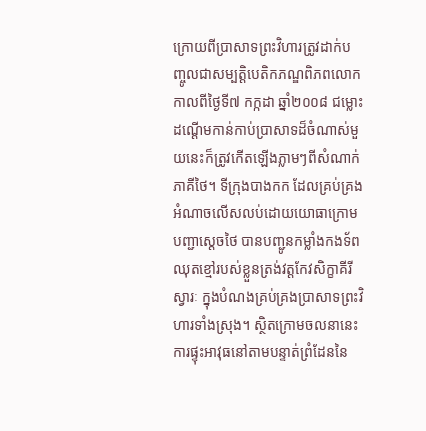ក្រោយពីប្រាសាទព្រះវិហារត្រូវដាក់បញ្ចូលជាសម្បត្តិបេតិកភណ្ឌពិភពលោក កាលពីថ្ងៃទី៧ កក្កដា ឆ្នាំ២០០៨ ជម្លោះដណ្ដើមកាន់កាប់ប្រាសាទដ៏ចំណាស់មួយនេះក៏ត្រូវកើតឡើងភ្លាមៗពីសំណាក់ភាគីថៃ។ ទីក្រុងបាងកក ដែលគ្រប់គ្រងអំណាចលើសលប់ដោយយោធាក្រោមបញ្ជាសេ្តចថៃ បានបញ្ជូនកម្លាំងកងទ័ពឈុតខ្មៅរបស់ខ្លួនត្រង់វត្តកែវសិក្ខាគីរីស្វារៈ ក្នុងបំណងគ្រប់គ្រងប្រាសាទព្រះវិហារទាំងស្រុង។ ស្ថិតក្រោមចលនានេះ ការផ្ទុះអាវុធនៅតាមបន្ទាត់ព្រំដែននៃ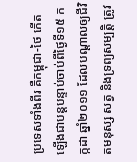ប្រទេសទាំងពីរ គឺកម្ពុជា-ថៃ កើតឡើងជាបន្តបន្ទាប់ចាប់ពីថ្ងៃទី១៥ កក្កដា ឆ្នាំ២០១១ ដែលបណ្ដាលឲ្យជីវិតមនុស្ស សត្វ និងទ្រព្យសម្បត្តិ ត្រូវ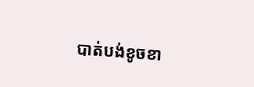បាត់បង់ខូចខា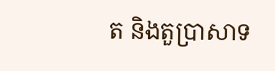ត និងតួប្រាសាទ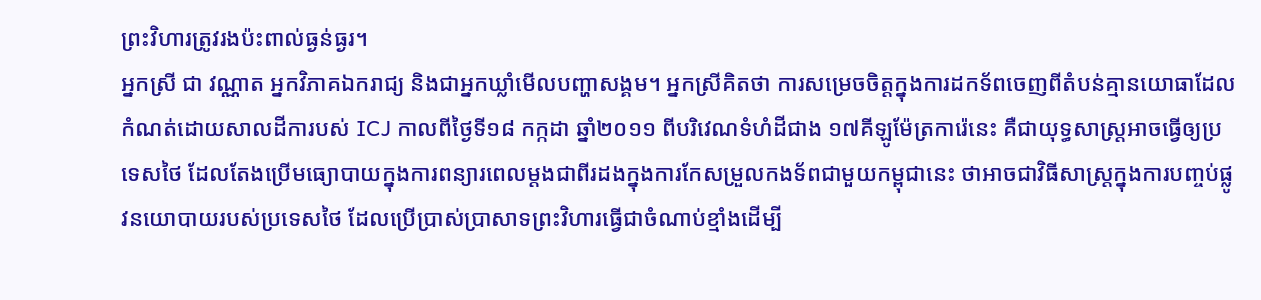ព្រះវិហារត្រូវរងប៉ះពាល់ធ្ងន់ធ្ងរ។
អ្នកស្រី ជា វណ្ណាត អ្នកវិភាគឯករាជ្យ និងជាអ្នកឃ្លាំមើលបញ្ហាសង្គម។ អ្នកស្រីគិតថា ការសម្រេចចិត្តក្នុងការដកទ័ពចេញពីតំបន់គ្មានយោធាដែលកំណត់ដោយសាលដីការបស់ ICJ កាលពីថ្ងៃទី១៨ កក្កដា ឆ្នាំ២០១១ ពីបរិវេណទំហំដីជាង ១៧គីឡូម៉ែត្រការ៉េនេះ គឺជាយុទ្ធសាស្ត្រអាចធ្វើឲ្យប្រទេសថៃ ដែលតែងប្រើមធ្យោបាយក្នុងការពន្យារពេលម្ដងជាពីរដងក្នុងការកែសម្រួលកងទ័ពជាមួយកម្ពុជានេះ ថាអាចជាវិធីសាស្ត្រក្នុងការបញ្ចប់ផ្លូវនយោបាយរបស់ប្រទេសថៃ ដែលប្រើប្រាស់ប្រាសាទព្រះវិហារធ្វើជាចំណាប់ខ្មាំងដើម្បី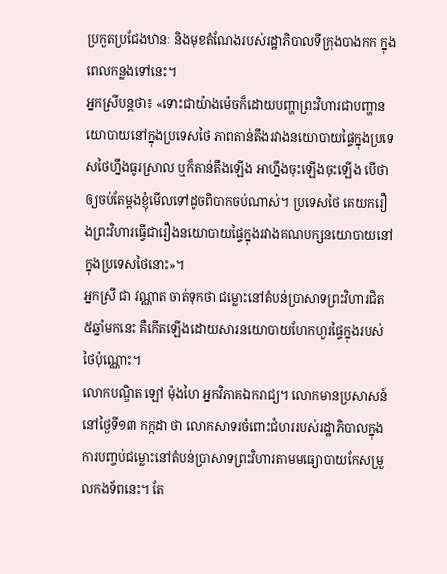ប្រកួតប្រជែងឋានៈ និងមុខតំណែងរបស់រដ្ឋាភិបាលទីក្រុងបាងកក ក្នុងពេលកន្លងទៅនេះ។
អ្នកស្រីបន្តថា៖ «ទោះជាយ៉ាងម៉េចក៏ដោយបញ្ហាព្រះវិហារជាបញ្ហានយោបាយនៅក្នុងប្រទេសថៃ ភាពតាន់តឹងរវាងនយោបាយផ្ទៃក្នុងប្រទេសថៃហ្នឹងធូរស្រាល ឬក៏តាន់តឹងឡើង អាហ្នឹងចុះឡើងចុះឡើង បើថា ឲ្យចប់តែម្ដងខ្ញុំមើលទៅដូចពិបាកចប់ណាស់។ ប្រទេសថៃ គេយករឿងព្រះវិហារធ្វើជារឿងនយោបាយផ្ទៃក្នុងរវាងគណបក្សនយោបាយនៅក្នុងប្រទេសថៃនោះ»។
អ្នកស្រី ជា វណ្ណាត ចាត់ទុកថា ជម្លោះនៅតំបន់ប្រាសាទព្រះវិហារជិត ៥ឆ្នាំមកនេះ គឺកើតឡើងដោយសារនយោបាយហែកហួរផ្ទៃក្នុងរបស់ថៃប៉ុណ្ណោះ។
លោកបណ្ឌិត ឡៅ ម៉ុងហៃ អ្នកវិភាគឯករាជ្យ។ លោកមានប្រសាសន៍នៅថ្ងៃទី១៣ កក្កដា ថា លោកសាទរចំពោះជំហររបស់រដ្ឋាភិបាលក្នុងការបញ្ចប់ជម្លោះនៅតំបន់ប្រាសាទព្រះវិហារតាមមធ្យោបាយកែសម្រួលកងទ័ពនេះ។ តែ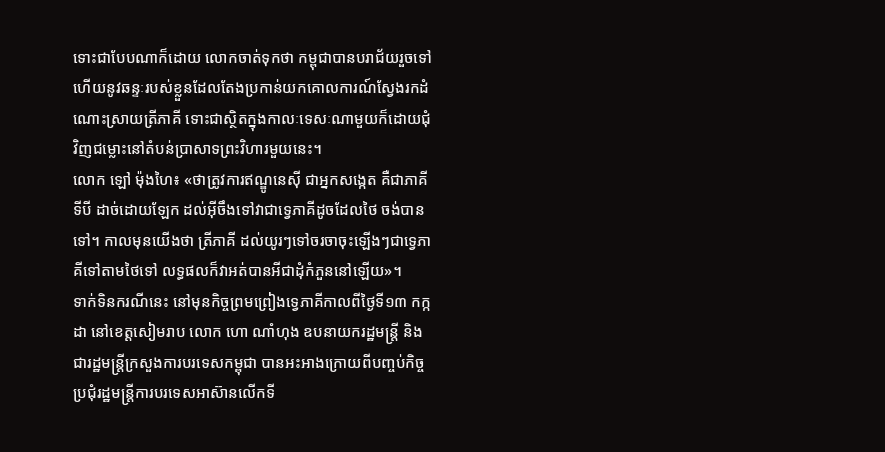ទោះជាបែបណាក៏ដោយ លោកចាត់ទុកថា កម្ពុជាបានបរាជ័យរួចទៅហើយនូវឆន្ទៈរបស់ខ្លួនដែលតែងប្រកាន់យកគោលការណ៍ស្វែងរកដំណោះស្រាយត្រីភាគី ទោះជាស្ថិតក្នុងកាលៈទេសៈណាមួយក៏ដោយជុំវិញជម្លោះនៅតំបន់ប្រាសាទព្រះវិហារមួយនេះ។
លោក ឡៅ ម៉ុងហៃ៖ «ថាត្រូវការឥណ្ឌូនេស៊ី ជាអ្នកសង្កេត គឺជាភាគីទីបី ដាច់ដោយឡែក ដល់អ៊ីចឹងទៅវាជាទ្វេភាគីដូចដែលថៃ ចង់បានទៅ។ កាលមុនយើងថា ត្រីភាគី ដល់យូរៗទៅចរចាចុះឡើងៗជាទ្វេភាគីទៅតាមថៃទៅ លទ្ធផលក៏វាអត់បានអីជាដុំកំភួននៅឡើយ»។
ទាក់ទិនករណីនេះ នៅមុនកិច្ចព្រមព្រៀងទ្វេភាគីកាលពីថ្ងៃទី១៣ កក្កដា នៅខេត្តសៀមរាប លោក ហោ ណាំហុង ឧបនាយករដ្ឋមន្ត្រី និងជារដ្ឋមន្ត្រីក្រសួងការបរទេសកម្ពុជា បានអះអាងក្រោយពីបញ្ចប់កិច្ចប្រជុំរដ្ឋមន្ត្រីការបរទេសអាស៊ានលើកទី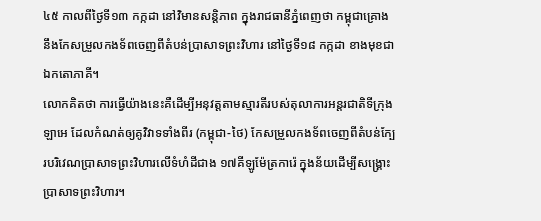៤៥ កាលពីថ្ងៃទី១៣ កក្កដា នៅវិមានសន្តិភាព ក្នុងរាជធានីភ្នំពេញថា កម្ពុជាគ្រោងនឹងកែសម្រួលកងទ័ពចេញពីតំបន់ប្រាសាទព្រះវិហារ នៅថ្ងៃទី១៨ កក្កដា ខាងមុខជាឯកតោភាគី។
លោកគិតថា ការធ្វើយ៉ាងនេះគឺដើម្បីអនុវត្តតាមស្មារតីរបស់តុលាការអន្តរជាតិទីក្រុងឡាអេ ដែលកំណត់ឲ្យគូវិវាទទាំងពីរ (កម្ពុជា-ថៃ) កែសម្រួលកងទ័ពចេញពីតំបន់ក្បែរបរិវេណប្រាសាទព្រះវិហារលើទំហំដីជាង ១៧គីឡូម៉ែត្រការ៉េ ក្នុងន័យដើម្បីសង្គ្រោះប្រាសាទព្រះវិហារ។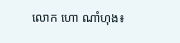លោក ហោ ណាំហុង៖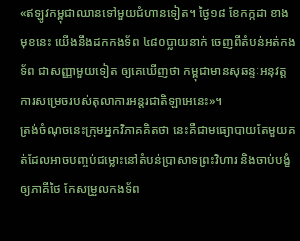«ឥឡូវកម្ពុជាឈានទៅមួយជំហានទៀត។ ថ្ងៃ១៨ ខែកក្កដា ខាងមុខនេះ យើងនឹងដកកងទ័ព ៤៨០ប្លាយនាក់ ចេញពីតំបន់អត់កងទ័ព ជាសញ្ញាមួយទៀត ឲ្យគេឃើញថា កម្ពុជាមានសុឆន្ទៈអនុវត្តការសម្រេចរបស់តុលាការអន្តរជាតិឡាអេនេះ»។
ត្រង់ចំណុចនេះក្រុមអ្នកវិភាគគិតថា នេះគឺជាមធ្យោបាយតែមួយគត់ដែលអាចបញ្ចប់ជម្លោះនៅតំបន់ប្រាសាទព្រះវិហារ និងចាប់បង្ខំឲ្យភាគីថៃ កែសម្រួលកងទ័ព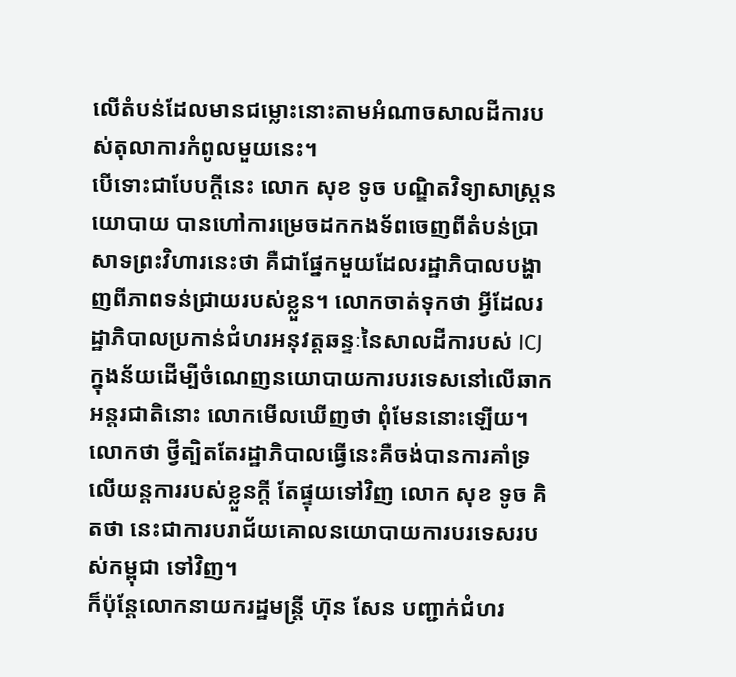លើតំបន់ដែលមានជម្លោះនោះតាមអំណាចសាលដីការបស់តុលាការកំពូលមួយនេះ។
បើទោះជាបែបក្ដីនេះ លោក សុខ ទូច បណ្ឌិតវិទ្យាសាស្ត្រនយោបាយ បានហៅការម្រេចដកកងទ័ពចេញពីតំបន់ប្រាសាទព្រះវិហារនេះថា គឺជាផ្នែកមួយដែលរដ្ឋាភិបាលបង្ហាញពីភាពទន់ជ្រាយរបស់ខ្លួន។ លោកចាត់ទុកថា អ្វីដែលរដ្ឋាភិបាលប្រកាន់ជំហរអនុវត្តឆន្ទៈនៃសាលដីការបស់ ICJ ក្នុងន័យដើម្បីចំណេញនយោបាយការបរទេសនៅលើឆាកអន្តរជាតិនោះ លោកមើលឃើញថា ពុំមែននោះឡើយ។ លោកថា ថ្វីត្បិតតែរដ្ឋាភិបាលធ្វើនេះគឺចង់បានការគាំទ្រលើយន្តការរបស់ខ្លួនក្តី តែផ្ទុយទៅវិញ លោក សុខ ទូច គិតថា នេះជាការបរាជ័យគោលនយោបាយការបរទេសរបស់កម្ពុជា ទៅវិញ។
ក៏ប៉ុន្តែលោកនាយករដ្ឋមន្ត្រី ហ៊ុន សែន បញ្ជាក់ជំហរ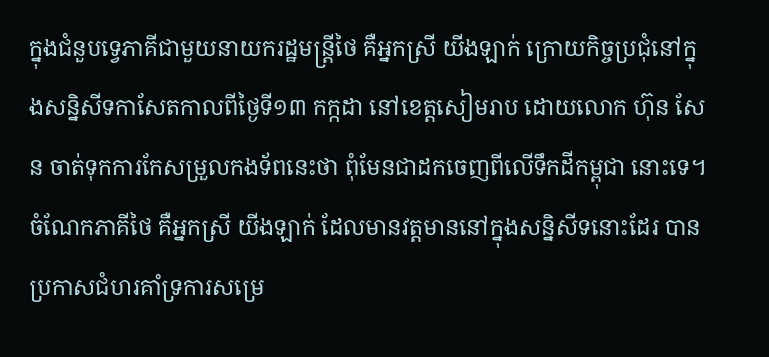ក្នុងជំនួបទ្វេភាគីជាមួយនាយករដ្ឋមន្រ្តីថៃ គឺអ្នកស្រី យីងឡាក់ ក្រោយកិច្ចប្រជុំនៅក្នុងសន្និសីទកាសែតកាលពីថ្ងៃទី១៣ កក្កដា នៅខេត្តសៀមរាប ដោយលោក ហ៊ុន សែន ចាត់ទុកការកែសម្រួលកងទ័ពនេះថា ពុំមែនជាដកចេញពីលើទឹកដីកម្ពុជា នោះទេ។
ចំណែកភាគីថៃ គឺអ្នកស្រី យីងឡាក់ ដែលមានវត្តមាននៅក្នុងសន្និសីទនោះដែរ បានប្រកាសជំហរគាំទ្រការសម្រេ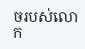ចរបស់លោក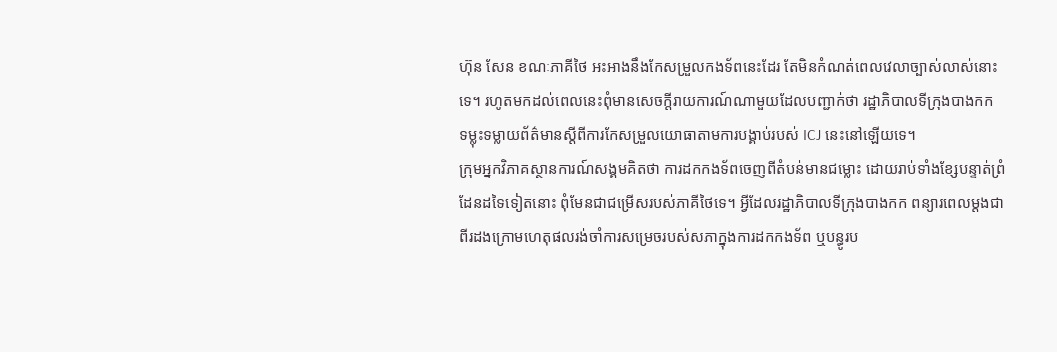ហ៊ុន សែន ខណៈភាគីថៃ អះអាងនឹងកែសម្រួលកងទ័ពនេះដែរ តែមិនកំណត់ពេលវេលាច្បាស់លាស់នោះទេ។ រហូតមកដល់ពេលនេះពុំមានសេចក្ដីរាយការណ៍ណាមួយដែលបញ្ជាក់ថា រដ្ឋាភិបាលទីក្រុងបាងកក ទម្លុះទម្លាយព័ត៌មានស្ដីពីការកែសម្រួលយោធាតាមការបង្គាប់របស់ ICJ នេះនៅឡើយទេ។
ក្រុមអ្នកវិភាគស្ថានការណ៍សង្គមគិតថា ការដកកងទ័ពចេញពីតំបន់មានជម្លោះ ដោយរាប់ទាំងខ្សែបន្ទាត់ព្រំដែនដទៃទៀតនោះ ពុំមែនជាជម្រើសរបស់ភាគីថៃទេ។ អ្វីដែលរដ្ឋាភិបាលទីក្រុងបាងកក ពន្យារពេលម្ដងជាពីរដងក្រោមហេតុផលរង់ចាំការសម្រេចរបស់សភាក្នុងការដកកងទ័ព ឬបន្ធូរប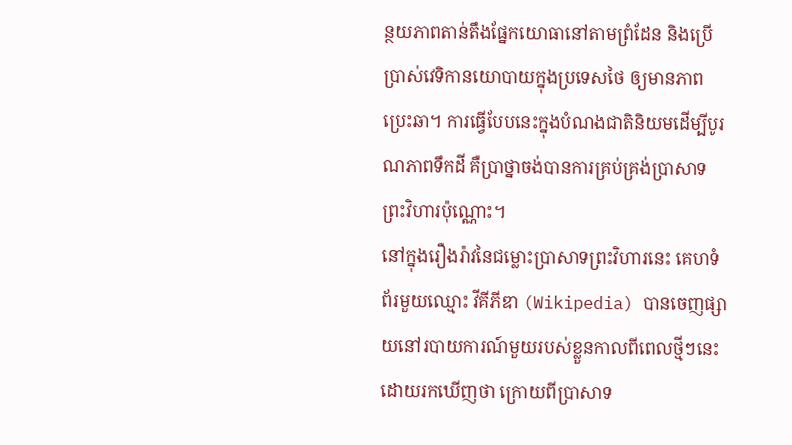ន្ថយភាពតាន់តឹងផ្នែកយោធានៅតាមព្រំដែន និងប្រើប្រាស់វេទិកានយោបាយក្នុងប្រទេសថៃ ឲ្យមានភាពប្រេះឆា។ ការធ្វើបែបនេះក្នុងបំណងជាតិនិយមដើម្បីបូរណភាពទឹកដី គឺប្រាថ្នាចង់បានការគ្រប់គ្រង់ប្រាសាទព្រះវិហារប៉ុណ្ណោះ។
នៅក្នុងរឿងរ៉ាវនៃជម្លោះប្រាសាទព្រះវិហារនេះ គេហទំព័រមួយឈ្មោះ វីគីភីឌា (Wikipedia) បានចេញផ្សាយនៅរបាយការណ៍មួយរបស់ខ្លួនកាលពីពេលថ្មីៗនេះ ដោយរកឃើញថា ក្រោយពីប្រាសាទ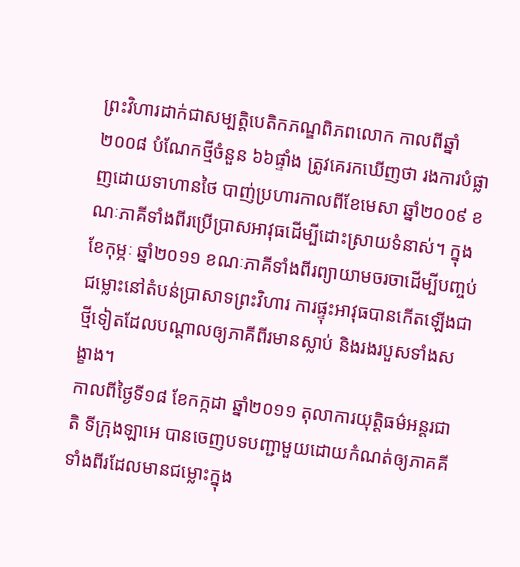ព្រះវិហារដាក់ជាសម្បត្តិបេតិកភណ្ឌពិភពលោក កាលពីឆ្នាំ២០០៨ បំណែកថ្មីចំនួន ៦៦ផ្ទាំង ត្រូវគេរកឃើញថា រងការបំផ្លាញដោយទាហានថៃ បាញ់ប្រហារកាលពីខែមេសា ឆ្នាំ២០០៩ ខណៈភាគីទាំងពីរប្រើប្រាសអាវុធដើម្បីដោះស្រាយទំនាស់។ ក្នុងខែកុម្ភៈ ឆ្នាំ២០១១ ខណៈភាគីទាំងពីរព្យាយាមចរចាដើម្បីបញ្ចប់ជម្លោះនៅតំបន់ប្រាសាទព្រះវិហារ ការផ្ទុះអាវុធបានកើតឡើងជាថ្មីទៀតដែលបណ្ដាលឲ្យភាគីពីរមានស្លាប់ និងរងរបួសទាំងសង្ខាង។
កាលពីថ្ងៃទី១៨ ខែកក្កដា ឆ្នាំ២០១១ តុលាការយុត្តិធម៌អន្តរជាតិ ទីក្រុងឡាអេ បានចេញបទបញ្ជាមួយដោយកំណត់ឲ្យភាគគីទាំងពីរដែលមានជម្លោះក្នុង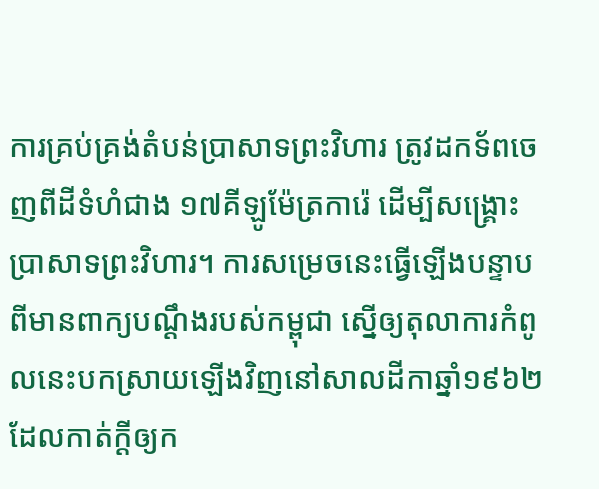ការគ្រប់គ្រង់តំបន់ប្រាសាទព្រះវិហារ ត្រូវដកទ័ពចេញពីដីទំហំជាង ១៧គីឡូម៉ែត្រការ៉េ ដើម្បីសង្គ្រោះប្រាសាទព្រះវិហារ។ ការសម្រេចនេះធ្វើឡើងបន្ទាបពីមានពាក្យបណ្ដឹងរបស់កម្ពុជា ស្នើឲ្យតុលាការកំពូលនេះបកស្រាយឡើងវិញនៅសាលដីកាឆ្នាំ១៩៦២ ដែលកាត់ក្ដីឲ្យក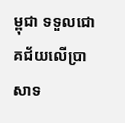ម្ពុជា ទទួលជោគជ័យលើប្រាសាទ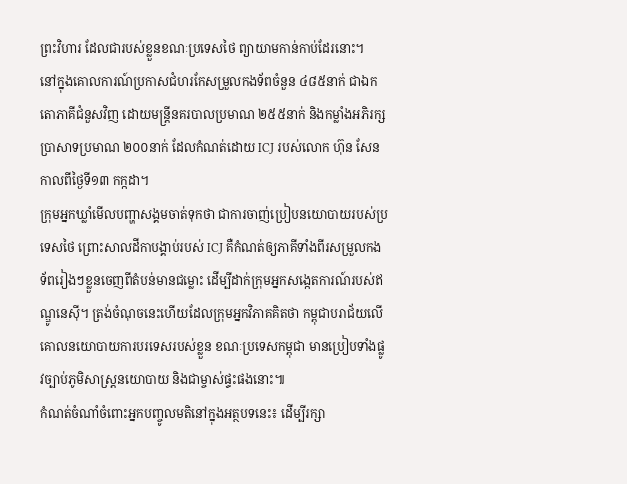ព្រះវិហារ ដែលជារបស់ខ្លួនខណៈប្រទេសថៃ ព្យាយាមកាន់កាប់ដែរនោះ។
នៅក្នុងគោលការណ៍ប្រកាសជំហរកែសម្រួលកងទ័ពចំនួន ៤៨៥នាក់ ជាឯកតោភាគីជំនួសវិញ ដោយមន្ត្រីនគរបាលប្រមាណ ២៥៥នាក់ និងកម្លាំងអភិរក្សប្រាសាទប្រមាណ ២០០នាក់ ដែលកំណត់ដោយ ICJ របស់លោក ហ៊ុន សែន កាលពីថ្ងៃទី១៣ កក្កដា។
ក្រុមអ្នកឃ្លាំមើលបញ្ហាសង្គមចាត់ទុកថា ជាការចាញ់ប្រៀបនយោបាយរបស់ប្រទេសថៃ ព្រោះសាលដីកាបង្គាប់របស់ ICJ គឺកំណត់ឲ្យភាគីទាំងពីរសម្រួលកងទ័ពរៀងៗខ្លួនចេញពីតំបន់មានជម្លោះ ដើម្បីដាក់ក្រុមអ្នកសង្កេតការណ៍របស់ឥណ្ឌូនេស៊ី។ ត្រង់ចំណុចនេះហើយដែលក្រុមអ្នកវិភាគគិតថា កម្ពុជាបរាជ័យលើគោលនយោបាយការបរទេសរបស់ខ្លួន ខណៈប្រទេសកម្ពុជា មានប្រៀបទាំងផ្លូវច្បាប់ភូមិសាស្ត្រនយោបាយ និងជាម្ចាស់ផ្ទះផងនោះ៕
កំណត់ចំណាំចំពោះអ្នកបញ្ចូលមតិនៅក្នុងអត្ថបទនេះ៖ ដើម្បីរក្សា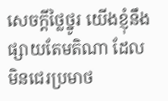សេចក្ដីថ្លៃថ្នូរ យើងខ្ញុំនឹងផ្សាយតែមតិណា ដែលមិនជេរប្រមាថ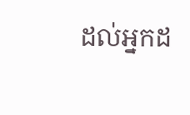ដល់អ្នកដ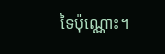ទៃប៉ុណ្ណោះ។